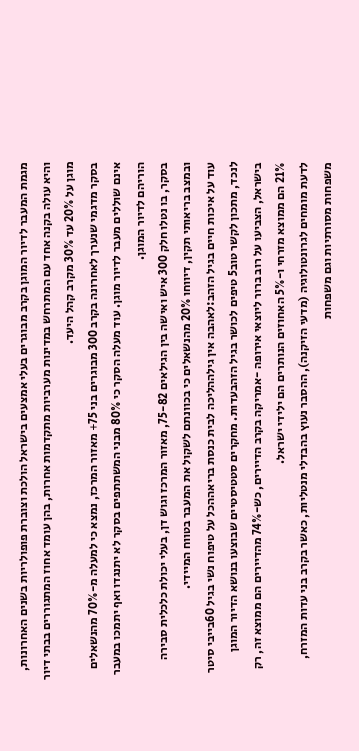מגמת המעבר לדיור המוגן בקרב מבוגרים בעלי אמצעים בישראל הולכת וצוברת פופולריות בשנים האחרונות, והיא עולה בקנה אחד עם המתרחש במדינות מערביות מתקדמות אחרות, בהן עומד אחוז המתגוררים בבתי דיור מוגן על 20% עד 30% מקרב קהל היעד.
בסקר מדגמי שנערך לאחרונה בקרב 300 מבוגרים בני 75+ מאזור המרכז, נמצא כי למעלה מ-70% מהנשאלים אינם שוללים מעבר לדיור מוגן. עוד מעלה הסקר כי 80% מבני המשתתפים בסקר לא יתנגדו ואף יתמכו במעבר הוריהם לדיור המוגן.
בסקר, בו נטלו חלק 300 איש ואישה בין הגילאים 75-82, מאזור המרכז וגוש דן, בעלי יכולת כלכלית סבירה ובמצב בריאותי תקין, דיווחו 20% מהנשאלים כי בכוונתם לשקול את המעבר בטווח המיידי.
עוד על איכות חיים בגיל הזהב:לאהבה אין גילההליכה לבית כנסת בריאההכל על טיפוח נשי בגיל 60בייבי סיטר לנכד, מתכון לקשר טוב5 טיפים לכושר בגיל הזהבעדות. מחקרים סטטיסטיים שבוצעו בנושא הדיור המוגן בישראל, הצביעו על רוב ברור ליוצאי אירופה -אמריקה בקרב הדיירים, כש-74% מהדיירים הם ממוצא זה, רק 21% הם ממוצא מזרחי ו-5% האחוזים הנותרים הם ילידי ישראל.
לדעת מומחים לגרונטולוגיה (מדעי הזיקנה), ההסבר נעוץ בהבדלי מנטליות, כאשר בקרב בני עדות המזרח, משפחות מסורתיות וגם משפחות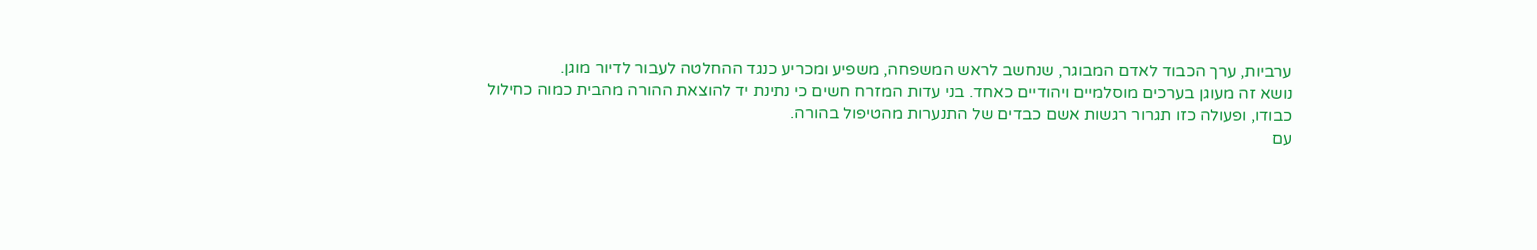ערביות, ערך הכבוד לאדם המבוגר, שנחשב לראש המשפחה, משפיע ומכריע כנגד ההחלטה לעבור לדיור מוגן.
נושא זה מעוגן בערכים מוסלמיים ויהודיים כאחד. בני עדות המזרח חשים כי נתינת יד להוצאת ההורה מהבית כמוה כחילול כבודו, ופעולה כזו תגרור רגשות אשם כבדים של התנערות מהטיפול בהורה.
עם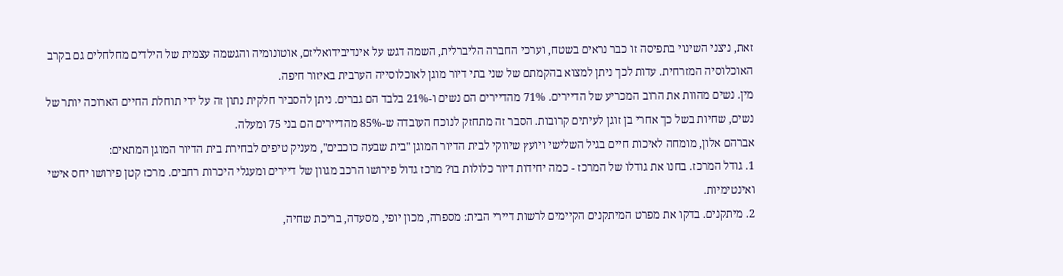זאת, ניצני השינוי בתפיסה זו כבר נראים בשטח, וערכי החברה הליברלית, השמה דגש על אינדיבידואליזם, אוטונומיה והגשמה עצמית של הילדים מחלחלים גם בקרב האוכלוסיה המזרחית. עדות לכך ניתן למצוא בהקמתם של שני בתי דיור מוגן לאוכלוסייה הערבית באיזור חיפה.
מין. נשים מהוות את הרוב המכריע של הדיירים. 71% מהדיירים הם נשים ו-21% בלבד הם גברים. ניתן להסביר חלקית נתון זה על ידי תוחלת החיים הארוכה יותר של נשים, שחיות בשל כך אחרי בן זוגן לעיתים קרובות. הסבר זה מתחזק לנוכח העובדה ש-85% מהדיירים הם בני 75 ומעלה.
אברהם אלון, מומחה לאיכות חיים בגיל השלישי ויועץ שיווקי לבית הדיור המוגן "בית שבעה כוכבים", מעניק טיפים לבחירת בית הדיור המוגן המתאים:
1. גודל המרכז. בחנו את גודלו של המרכז - כמה יחידות דיור כלולות בו? מרכז גדול פירושו הרכב מגוון של דיירים ומעגלי היכרות רחבים. מרכז קטן פירושו יחס אישי ואינטימיות.
2. מיתקנים. בדקו את מפרט המיתקנים הקיימים לרשות דיירי הבית: מספרה, מכון יופי, מסעדה, בריכת שחיה,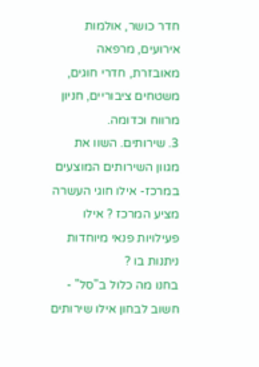חדר כושר, אולמות אירועים, מרפאה מאובזרת, חדרי חוגים, משטחים ציבוריים, חניון מרווח וכדומה.
3. שירותים. השוו את מגוון השירותים המוצעים במרכז- אילו חוגי העשרה מציע המרכז ? אילו פעילויות פנאי מיוחדות ניתנות בו ?
בחנו מה כלול ב"סל" - חשוב לבחון אילו שירותים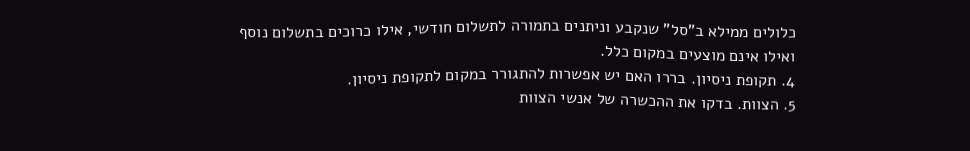כלולים ממילא ב"סל" שנקבע וניתנים בתמורה לתשלום חודשי, אילו כרוכים בתשלום נוסף ואילו אינם מוצעים במקום כלל.
4. תקופת ניסיון. בררו האם יש אפשרות להתגורר במקום לתקופת ניסיון.
5. הצוות. בדקו את ההכשרה של אנשי הצוות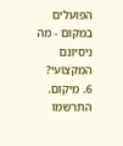הפועלים במקום - מה ניסיונם המקצועי?
6. מיקום. התרשמו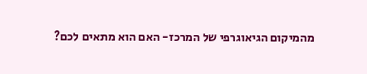מהמיקום הגיאוגרפי של המרכז- האם הוא מתאים לכם?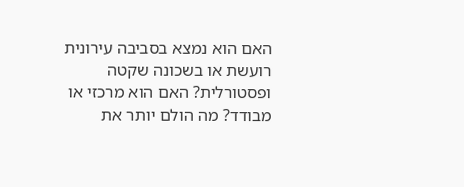האם הוא נמצא בסביבה עירונית רועשת או בשכונה שקטה ופסטורלית? האם הוא מרכזי או מבודד? מה הולם יותר את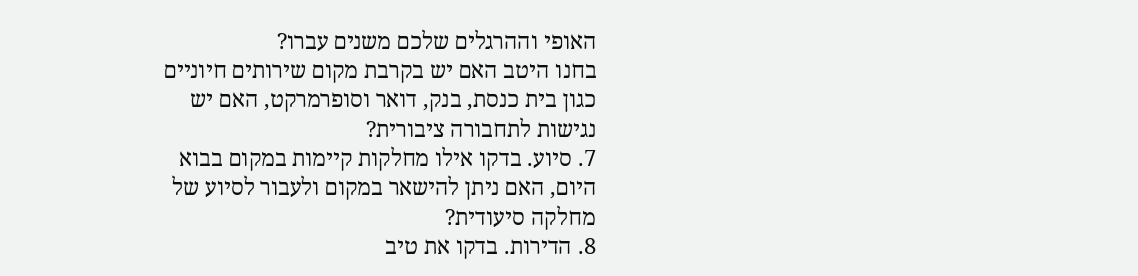האופי וההרגלים שלכם משנים עברו?
בחנו היטב האם יש בקרבת מקום שירותים חיוניים כגון בית כנסת, בנק, דואר וסופרמרקט, האם יש נגישות לתחבורה ציבורית?
7. סיוע. בדקו אילו מחלקות קיימות במקום בבוא היום, האם ניתן להישאר במקום ולעבור לסיוע של מחלקה סיעודית?
8. הדירות. בדקו את טיב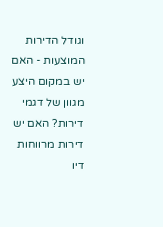וגודל הדירות המוצעות - האם יש במקום היצע מגוון של דגמי דירות? האם יש דירות מרווחות דיו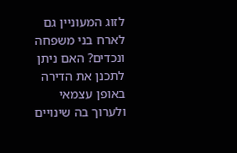לזוג המעוניין גם לארח בני משפחה ונכדים? האם ניתן לתכנן את הדירה באופן עצמאי ולערוך בה שינויים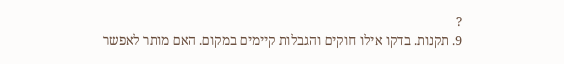?
9. תקנות. בדקו אילו חוקים והגבלות קיימים במקום. האם מותר לאפשר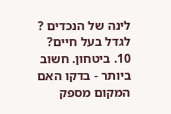לינה של הנכדים ? לגדל בעל חיים?
10. ביטחון. חשוב ביותר - בדקו האם המקום מספק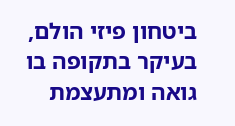ביטחון פיזי הולם, בעיקר בתקופה בו גואה ומתעצמת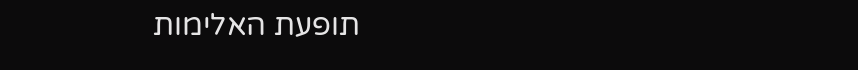תופעת האלימות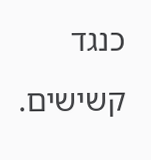כנגד קשישים.